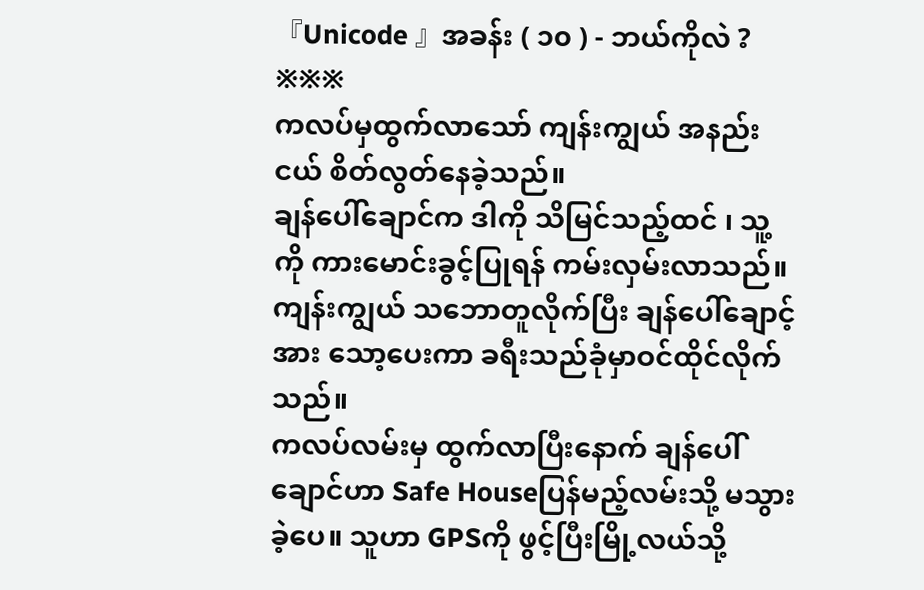『Unicode 』အခန်း ( ၁၀ ) - ဘယ်ကိုလဲ ?
※※※
ကလပ်မှထွက်လာသော် ကျန်းကျွယ် အနည်းငယ် စိတ်လွတ်နေခဲ့သည်။
ချန်ပေါ်ချောင်က ဒါကို သိမြင်သည့်ထင် ၊ သူ့ကို ကားမောင်းခွင့်ပြုရန် ကမ်းလှမ်းလာသည်။ ကျန်းကျွယ် သဘောတူလိုက်ပြီး ချန်ပေါ်ချောင့်အား သော့ပေးကာ ခရီးသည်ခုံမှာဝင်ထိုင်လိုက်သည်။
ကလပ်လမ်းမှ ထွက်လာပြီးနောက် ချန်ပေါ်ချောင်ဟာ Safe Houseပြန်မည့်လမ်းသို့ မသွားခဲ့ပေ။ သူဟာ GPSကို ဖွင့်ပြီးမြို့လယ်သို့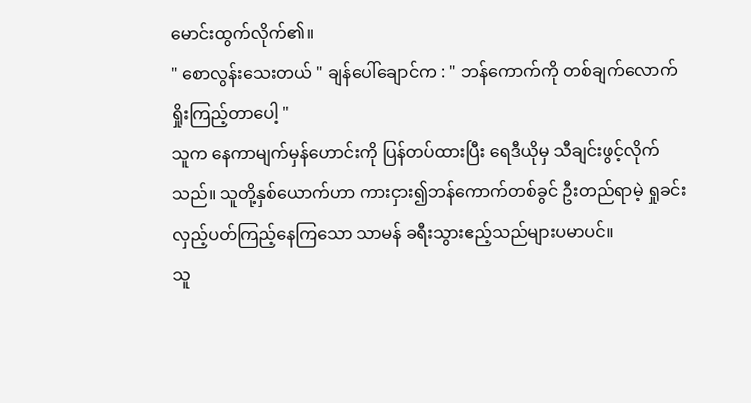မောင်းထွက်လိုက်၏။
" စောလွန်းသေးတယ် " ချန်ပေါ်ချောင်က : " ဘန်ကောက်ကို တစ်ချက်လောက် ရှိုးကြည့်တာပေါ့ "
သူက နေကာမျက်မှန်ဟောင်းကို ပြန်တပ်ထားပြီး ရေဒီယိုမှ သီချင်းဖွင့်လိုက်သည်။ သူတို့နှစ်ယောက်ဟာ ကားငှား၍ဘန်ကောက်တစ်ခွင် ဦးတည်ရာမဲ့ ရှုခင်းလှည့်ပတ်ကြည့်နေကြသော သာမန် ခရီးသွားဧည့်သည်များပမာပင်။
သူ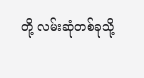တို့ လမ်းဆုံတစ်ခုသို့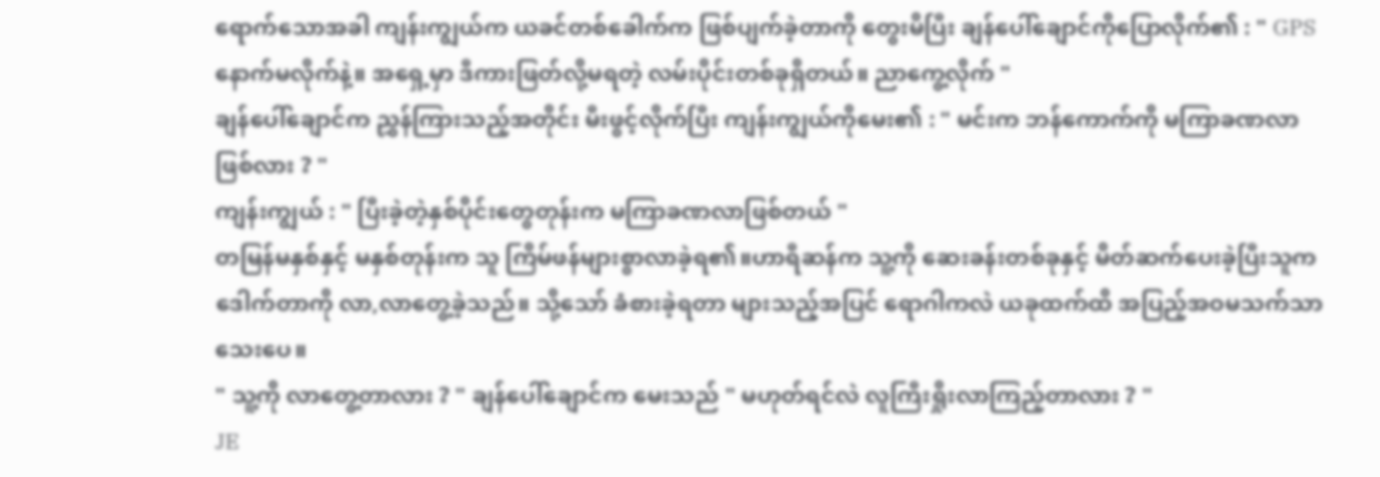ရောက်သောအခါ ကျန်းကျွယ်က ယခင်တစ်ခေါက်က ဖြစ်ပျက်ခဲ့တာကို တွေးမိပြီး ချန်ပေါ်ချောင်ကိုပြောလိုက်၏ : " GPSနောက်မလိုက်နဲ့။ အရှေ့မှာ ဒီကားဖြတ်လို့မရတဲ့ လမ်းပိုင်းတစ်ခုရှိတယ်။ ညာကွေ့လိုက် "
ချန်ပေါ်ချောင်က ညွှန်ကြားသည့်အတိုင်း မီးဖွင့်လိုက်ပြီး ကျန်းကျွယ်ကိုမေး၏ : " မင်းက ဘန်ကောက်ကို မကြာခဏလာဖြစ်လား ? "
ကျန်းကျွယ် : " ပြီးခဲ့တဲ့နှစ်ပိုင်းတွေတုန်းက မကြာခဏလာဖြစ်တယ် "
တမြန်မနှစ်နှင့် မနှစ်တုန်းက သူ ကြိမ်ဖန်များစွာလာခဲ့ရ၏။ဟာရီဆန်က သူ့ကို ဆေးခန်းတစ်ခုနှင့် မိတ်ဆက်ပေးခဲ့ပြီးသူက ဒေါက်တာကို လာ,လာတွေ့ခဲ့သည်။ သို့သော် ခံစားခဲ့ရတာ များသည့်အပြင် ရောဂါကလဲ ယခုထက်ထိ အပြည့်အဝမသက်သာသေးပေ။
" သူ့ကို လာတွေ့တာလား ? " ချန်ပေါ်ချောင်က မေးသည် " မဟုတ်ရင်လဲ လူကြီးရှိုးလာကြည့်တာလား ? "
JE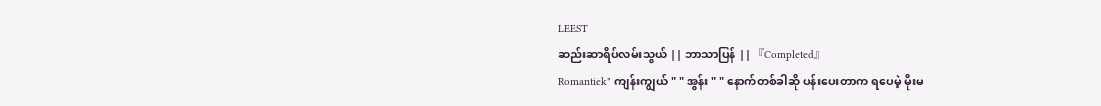LEEST
ဆည်းဆာရိပ်လမ်းသွယ် || ဘာသာပြန် || 『Completed』
Romantiek" ကျန်းကျွယ် " " အွန်း " " နောက်တစ်ခါဆို ပန်းပေးတာက ရပေမဲ့ မိုးမ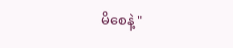မိစေနဲ့ "